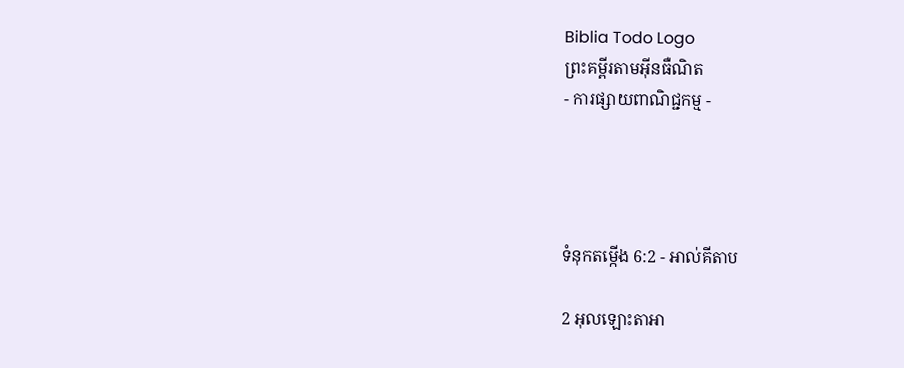Biblia Todo Logo
ព្រះគម្ពីរតាមអ៊ីនធឺណិត
- ការផ្សាយពាណិជ្ជកម្ម -




ទំនុកតម្កើង 6:2 - អាល់គីតាប

2 អុលឡោះ‌តាអា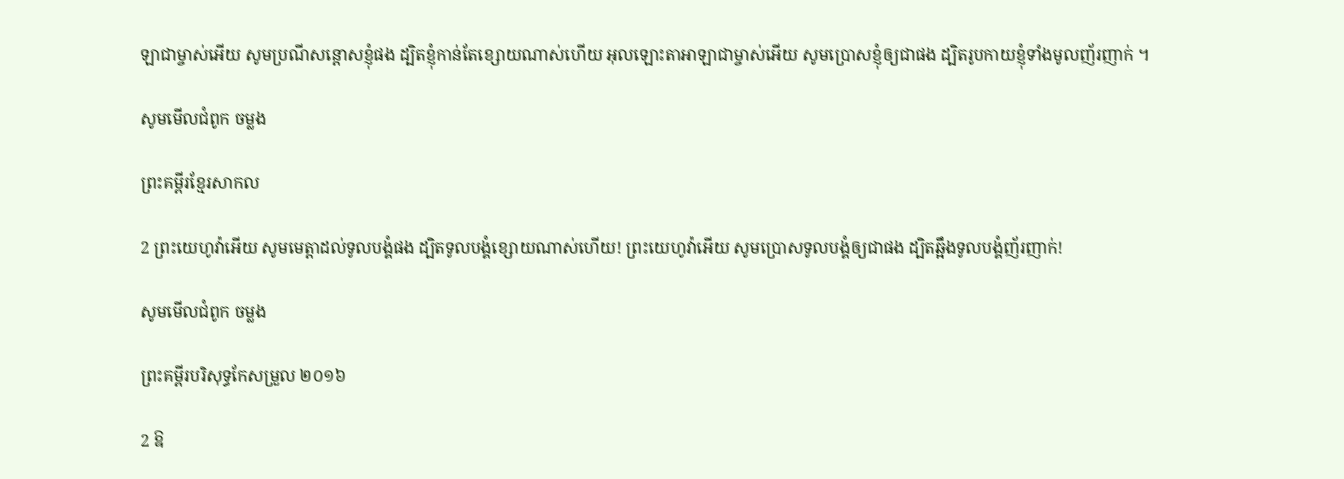ឡាជាម្ចាស់អើយ សូមប្រណីសន្ដោសខ្ញុំផង ដ្បិតខ្ញុំកាន់តែខ្សោយណាស់ហើយ អុលឡោះ‌តាអាឡាជាម្ចាស់អើយ សូមប្រោសខ្ញុំឲ្យជាផង ដ្បិតរូបកាយខ្ញុំទាំងមូលញ័រ‌ញាក់ ។

សូមមើលជំពូក ចម្លង

ព្រះគម្ពីរខ្មែរសាកល

2 ព្រះយេហូវ៉ាអើយ សូមមេត្តាដល់ទូលបង្គំផង ដ្បិតទូលបង្គំខ្សោយណាស់ហើយ! ព្រះយេហូវ៉ាអើយ សូមប្រោសទូលបង្គំឲ្យជាផង ដ្បិតឆ្អឹងទូលបង្គំញ័រញាក់!

សូមមើលជំពូក ចម្លង

ព្រះគម្ពីរបរិសុទ្ធកែសម្រួល ២០១៦

2 ឱ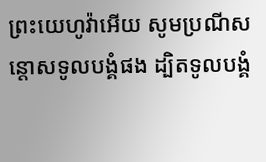ព្រះ‌យេហូវ៉ាអើយ សូមប្រណីសន្ដោសទូល‌បង្គំផង ដ្បិតទូល‌បង្គំ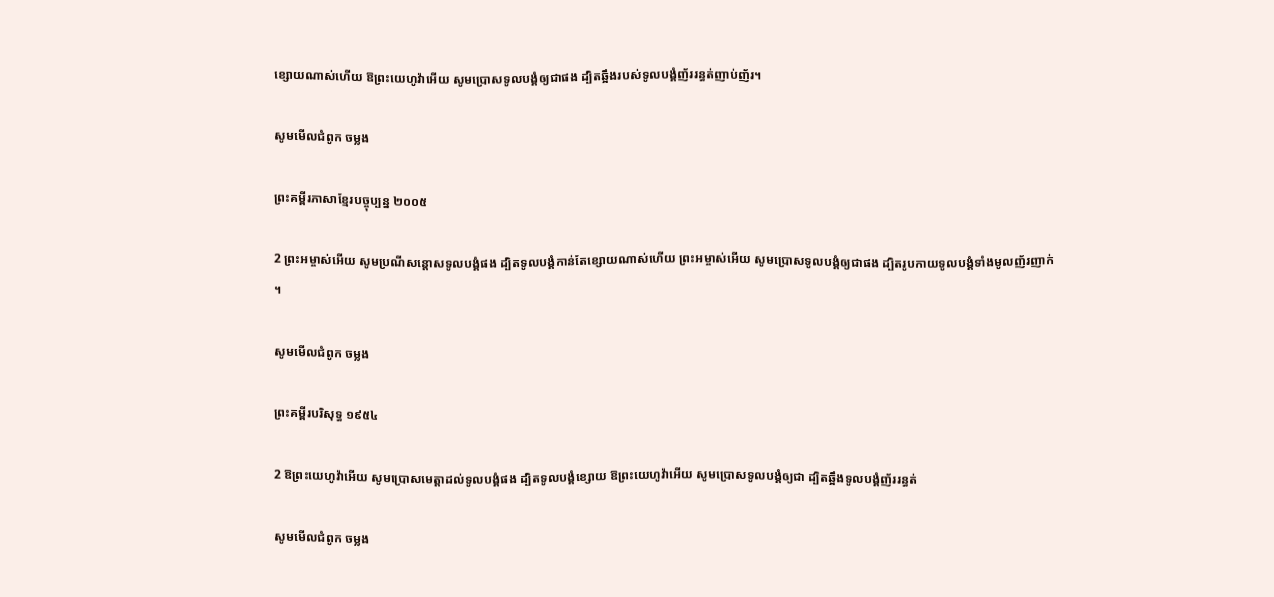ខ្សោយណាស់ហើយ ឱព្រះ‌យេហូវ៉ាអើយ សូមប្រោសទូល‌បង្គំឲ្យជាផង ដ្បិតឆ្អឹងរបស់ទូល‌បង្គំញ័ររន្ធត់ញាប់‌ញ័រ។

សូមមើលជំពូក ចម្លង

ព្រះគម្ពីរភាសាខ្មែរបច្ចុប្បន្ន ២០០៥

2 ព្រះ‌អម្ចាស់អើយ សូមប្រណីសន្ដោសទូលបង្គំផង ដ្បិតទូលបង្គំកាន់តែខ្សោយណាស់ហើយ ព្រះ‌អម្ចាស់អើយ សូមប្រោសទូលបង្គំឲ្យជាផង ដ្បិតរូបកាយទូលបង្គំទាំងមូលញ័រ‌ញាក់ ។

សូមមើលជំពូក ចម្លង

ព្រះគម្ពីរបរិសុទ្ធ ១៩៥៤

2 ឱព្រះ‌យេហូវ៉ាអើយ សូមប្រោសមេត្តាដល់ទូលបង្គំផង ដ្បិតទូលបង្គំខ្សោយ ឱព្រះ‌យេហូវ៉ាអើយ សូមប្រោសទូលបង្គំឲ្យជា ដ្បិតឆ្អឹងទូលបង្គំញ័ររន្ធត់

សូមមើលជំពូក ចម្លង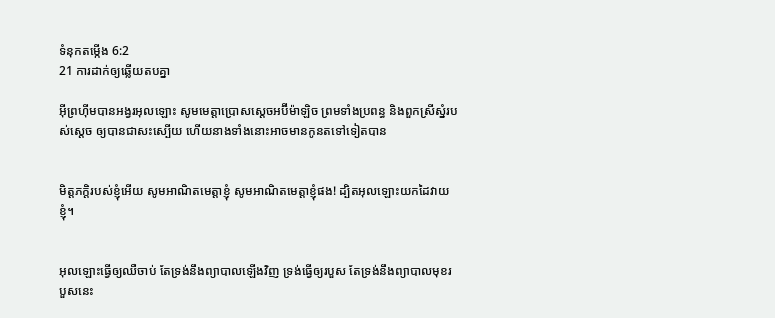ទំនុកតម្កើង 6:2
21 ការដាក់ឲ្យឆ្លើយតបគ្នា

អ៊ីព្រហ៊ីមបានអង្វរអុលឡោះ សូមមេត្តាប្រោសស្តេចអប៊ីម៉ា‌ឡិច ព្រមទាំងប្រពន្ធ និងពួកស្រីស្នំរបស់ស្តេច ឲ្យបានជាសះស្បើយ ហើយនាងទាំងនោះអាចមានកូនតទៅទៀតបាន


មិត្ត‌ភក្ដិរបស់ខ្ញុំអើយ សូមអាណិតមេត្តាខ្ញុំ សូមអាណិតមេត្តាខ្ញុំផង! ដ្បិតអុលឡោះយកដៃវាយខ្ញុំ។


អុលឡោះធ្វើឲ្យឈឺចាប់ តែទ្រង់នឹងព្យាបាលឡើងវិញ ទ្រង់ធ្វើឲ្យរបួស តែទ្រង់នឹងព្យាបាលមុខរបួសនេះ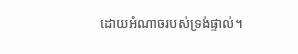ដោយអំណាចរបស់ទ្រង់ផ្ទាល់។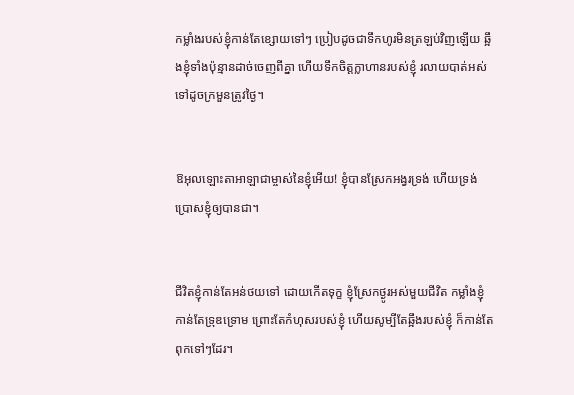កម្លាំងរបស់ខ្ញុំកាន់តែខ្សោយទៅៗ ប្រៀបដូចជាទឹកហូរមិនត្រឡប់វិញឡើយ ឆ្អឹងខ្ញុំទាំងប៉ុន្មានដាច់ចេញពីគ្នា ហើយទឹកចិត្តក្លាហានរបស់ខ្ញុំ រលាយបាត់អស់ទៅដូចក្រមួនត្រូវថ្ងៃ។


ឱអុលឡោះ‌តាអាឡាជាម្ចាស់នៃខ្ញុំអើយ! ខ្ញុំបានស្រែកអង្វរទ្រង់ ហើយទ្រង់ប្រោសខ្ញុំឲ្យបានជា។


ជីវិតខ្ញុំកាន់តែអន់‌ថយទៅ ដោយកើតទុក្ខ ខ្ញុំស្រែកថ្ងូរអស់មួយជីវិត កម្លាំងខ្ញុំកាន់តែទ្រុឌ‌ទ្រោម ព្រោះតែកំហុសរបស់ខ្ញុំ ហើយសូម្បីតែឆ្អឹងរបស់ខ្ញុំ ក៏កាន់តែពុកទៅៗដែរ។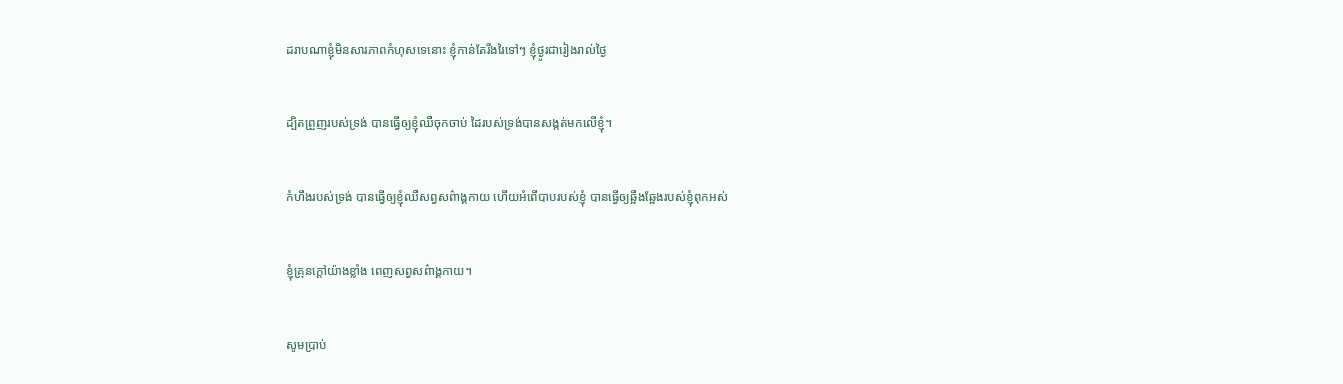ដរាបណាខ្ញុំមិនសារ‌ភាពកំហុសទេនោះ ខ្ញុំកាន់តែរីង‌រៃទៅៗ ខ្ញុំថ្ងូរជារៀងរាល់ថ្ងៃ


ដ្បិតព្រួញរបស់ទ្រង់ បានធ្វើឲ្យខ្ញុំឈឺចុកចាប់ ដៃរបស់ទ្រង់បានសង្កត់មកលើខ្ញុំ។


កំហឹងរបស់ទ្រង់ បានធ្វើឲ្យខ្ញុំឈឺសព្វសព៌ាង្គ‌កាយ ហើយអំពើបាបរបស់ខ្ញុំ បានធ្វើឲ្យឆ្អឹង‌ឆ្អែងរបស់ខ្ញុំពុកអស់


ខ្ញុំគ្រុនក្ដៅយ៉ាងខ្លាំង ពេញសព្វសព៌ាង្គ‌កាយ។


សូមប្រាប់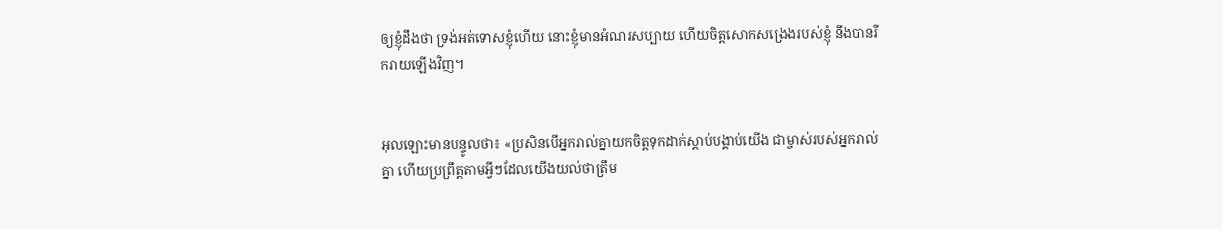ឲ្យខ្ញុំដឹងថា ទ្រង់អត់‌ទោសខ្ញុំហើយ នោះខ្ញុំមានអំណរសប្បាយ ហើយចិត្តសោកសង្រេងរបស់ខ្ញុំ នឹងបានរីក‌រាយឡើងវិញ។


អុលឡោះមានបន្ទូលថា៖ «ប្រសិនបើអ្នករាល់គ្នាយកចិត្តទុកដាក់ស្តាប់បង្គាប់យើង ជាម្ចាស់របស់អ្នករាល់គ្នា ហើយប្រព្រឹត្តតាមអ្វីៗដែលយើងយល់ថាត្រឹម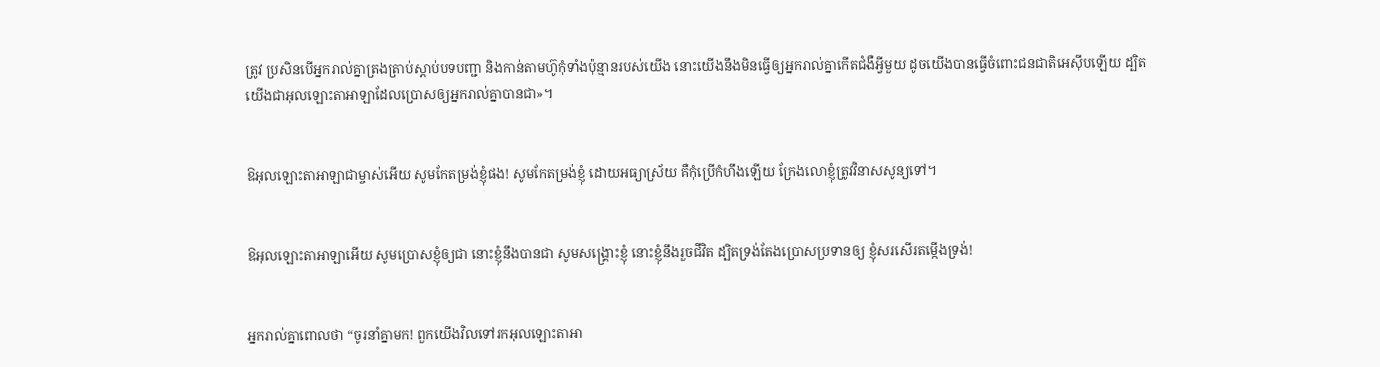ត្រូវ ប្រសិនបើអ្នករាល់គ្នាត្រងត្រាប់ស្តាប់បទបញ្ជា និងកាន់តាមហ៊ូកុំទាំងប៉ុន្មានរបស់យើង នោះយើងនឹងមិនធ្វើឲ្យអ្នករាល់គ្នាកើតជំងឺអ្វីមួយ ដូចយើងបានធ្វើចំពោះជន‌ជាតិអេស៊ីបឡើយ ដ្បិតយើងជាអុលឡោះ‌តាអាឡាដែលប្រោសឲ្យអ្នករាល់គ្នាបានជា»។


ឱអុលឡោះ‌តាអាឡាជាម្ចាស់អើយ សូមកែតម្រង់ខ្ញុំផង! សូមកែតម្រង់ខ្ញុំ ដោយអធ្យា‌ស្រ័យ គឺកុំប្រើកំហឹងឡើយ ក្រែងលោខ្ញុំត្រូវវិនាសសូន្យទៅ។


ឱអុលឡោះ‌តាអាឡាអើយ សូមប្រោសខ្ញុំឲ្យជា នោះខ្ញុំនឹងបានជា សូមសង្គ្រោះខ្ញុំ នោះខ្ញុំនឹងរួចជីវិត ដ្បិតទ្រង់តែងប្រោសប្រទានឲ្យ ខ្ញុំសរសើរតម្កើងទ្រង់!


អ្នករាល់គ្នាពោលថា “ចូរនាំគ្នាមក! ពួកយើងវិលទៅរកអុលឡោះ‌តាអា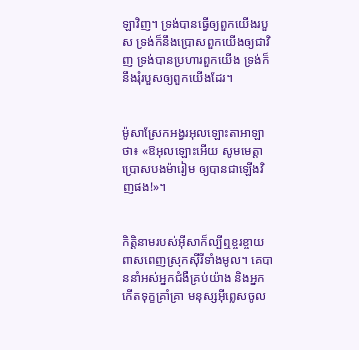ឡាវិញ។ ទ្រង់បានធ្វើឲ្យពួកយើងរបួស ទ្រង់ក៏នឹងប្រោសពួកយើងឲ្យជាវិញ ទ្រង់បានប្រហារពួកយើង ទ្រង់ក៏នឹងរុំរបួសឲ្យពួកយើងដែរ។


ម៉ូសាស្រែកអង្វរអុលឡោះ‌តាអាឡាថា៖ «ឱអុលឡោះអើយ សូមមេត្តាប្រោសបងម៉ារៀម ឲ្យបានជាឡើងវិញផង!»។


កិត្ដិនាមរបស់អ៊ីសាក៏ល្បីឮខ្ចរ‌ខ្ចាយពាស‌ពេញស្រុកស៊ីរីទាំងមូល។ គេបាននាំអស់អ្នកជំងឺគ្រប់យ៉ាង និងអ្នកកើតទុក្ខគ្រាំ‌គ្រា មនុស្សអ៊ីព្លេសចូល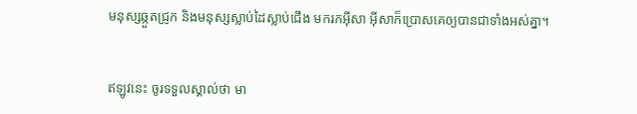មនុស្សឆ្កួតជ្រូក និងមនុស្សស្លាប់ដៃស្លាប់ជើង មករកអ៊ីសា អ៊ីសាក៏ប្រោសគេឲ្យបានជាទាំងអស់គ្នា។


ឥឡូវនេះ ចូរទទួលស្គាល់ថា មា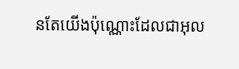នតែយើងប៉ុណ្ណោះដែលជាអុល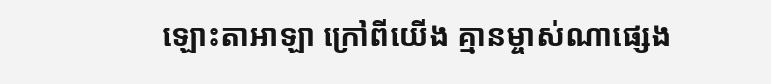ឡោះ‌តាអាឡា ក្រៅពីយើង គ្មានម្ចាស់ណាផ្សេង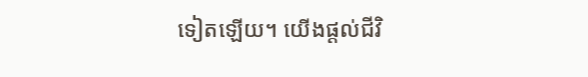ទៀតឡើយ។ យើងផ្តល់ជីវិ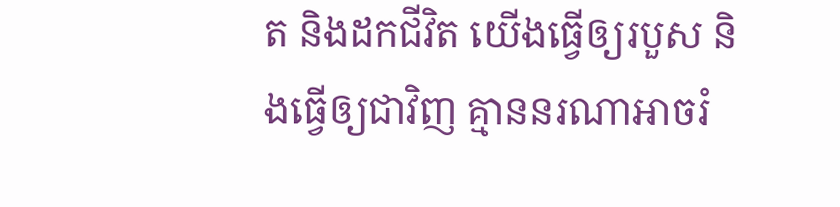ត និងដកជីវិត យើងធ្វើឲ្យរបួស និងធ្វើឲ្យជាវិញ គ្មាននរណាអាចរំ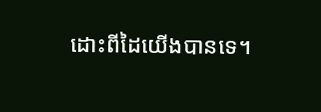ដោះពីដៃយើងបានទេ។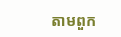តាមពួក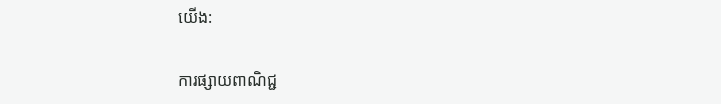យើង:

ការផ្សាយពាណិជ្ជ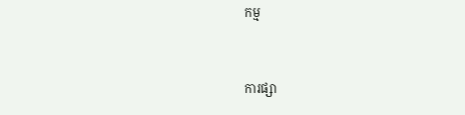កម្ម


ការផ្សា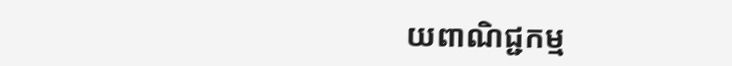យពាណិជ្ជកម្ម